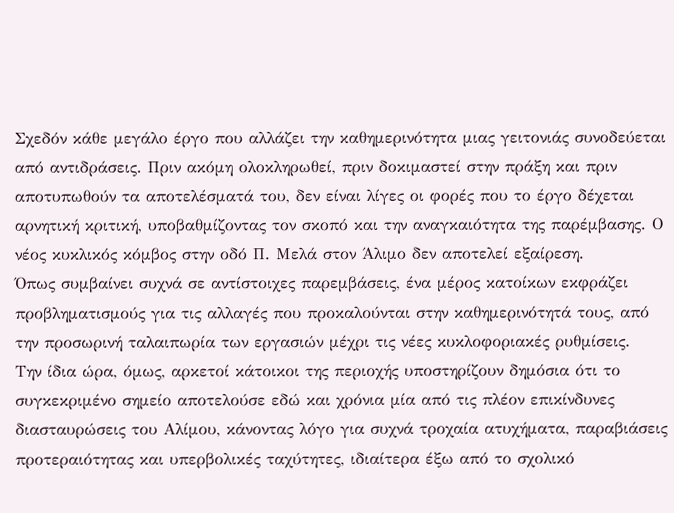Σχεδόν κάθε μεγάλο έργο που αλλάζει την καθημερινότητα μιας γειτονιάς συνοδεύεται από αντιδράσεις. Πριν ακόμη ολοκληρωθεί, πριν δοκιμαστεί στην πράξη και πριν αποτυπωθούν τα αποτελέσματά του, δεν είναι λίγες οι φορές που το έργο δέχεται αρνητική κριτική, υποβαθμίζοντας τον σκοπό και την αναγκαιότητα της παρέμβασης. Ο νέος κυκλικός κόμβος στην οδό Π. Μελά στον Άλιμο δεν αποτελεί εξαίρεση.
Όπως συμβαίνει συχνά σε αντίστοιχες παρεμβάσεις, ένα μέρος κατοίκων εκφράζει προβληματισμούς για τις αλλαγές που προκαλούνται στην καθημερινότητά τους, από την προσωρινή ταλαιπωρία των εργασιών μέχρι τις νέες κυκλοφοριακές ρυθμίσεις.
Την ίδια ώρα, όμως, αρκετοί κάτοικοι της περιοχής υποστηρίζουν δημόσια ότι το συγκεκριμένο σημείο αποτελούσε εδώ και χρόνια μία από τις πλέον επικίνδυνες διασταυρώσεις του Αλίμου, κάνοντας λόγο για συχνά τροχαία ατυχήματα, παραβιάσεις προτεραιότητας και υπερβολικές ταχύτητες, ιδιαίτερα έξω από το σχολικό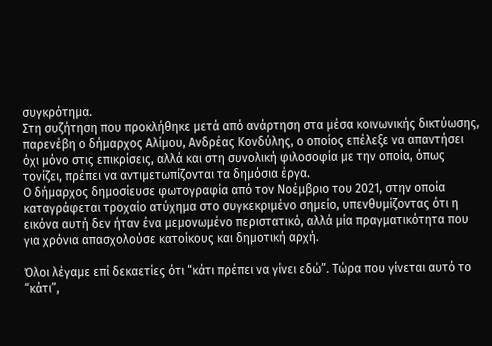συγκρότημα.
Στη συζήτηση που προκλήθηκε μετά από ανάρτηση στα μέσα κοινωνικής δικτύωσης, παρενέβη ο δήμαρχος Αλίμου, Ανδρέας Κονδύλης, ο οποίος επέλεξε να απαντήσει όχι μόνο στις επικρίσεις, αλλά και στη συνολική φιλοσοφία με την οποία, όπως τονίζει, πρέπει να αντιμετωπίζονται τα δημόσια έργα.
Ο δήμαρχος δημοσίευσε φωτογραφία από τον Νοέμβριο του 2021, στην οποία καταγράφεται τροχαίο ατύχημα στο συγκεκριμένο σημείο, υπενθυμίζοντας ότι η εικόνα αυτή δεν ήταν ένα μεμονωμένο περιστατικό, αλλά μία πραγματικότητα που για χρόνια απασχολούσε κατοίκους και δημοτική αρχή.

Όλοι λέγαμε επί δεκαετίες ότι “κάτι πρέπει να γίνει εδώ”. Τώρα που γίνεται αυτό το “κάτι”,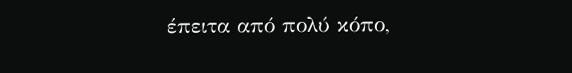έπειτα από πολύ κόπο,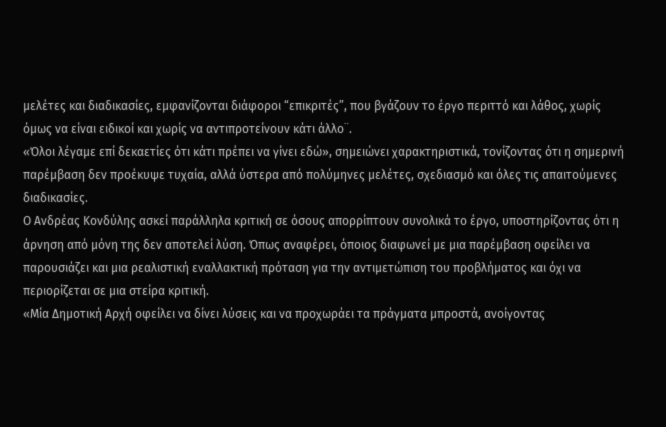μελέτες και διαδικασίες, εμφανίζονται διάφοροι “επικριτές”, που βγάζουν το έργο περιττό και λάθος, χωρίς όμως να είναι ειδικοί και χωρίς να αντιπροτείνουν κάτι άλλο¨.
«Όλοι λέγαμε επί δεκαετίες ότι κάτι πρέπει να γίνει εδώ», σημειώνει χαρακτηριστικά, τονίζοντας ότι η σημερινή παρέμβαση δεν προέκυψε τυχαία, αλλά ύστερα από πολύμηνες μελέτες, σχεδιασμό και όλες τις απαιτούμενες διαδικασίες.
Ο Ανδρέας Κονδύλης ασκεί παράλληλα κριτική σε όσους απορρίπτουν συνολικά το έργο, υποστηρίζοντας ότι η άρνηση από μόνη της δεν αποτελεί λύση. Όπως αναφέρει, όποιος διαφωνεί με μια παρέμβαση οφείλει να παρουσιάζει και μια ρεαλιστική εναλλακτική πρόταση για την αντιμετώπιση του προβλήματος και όχι να περιορίζεται σε μια στείρα κριτική.
«Μία Δημοτική Αρχή οφείλει να δίνει λύσεις και να προχωράει τα πράγματα μπροστά, ανοίγοντας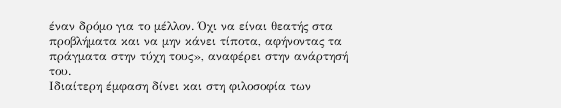έναν δρόμο για το μέλλον. Όχι να είναι θεατής στα προβλήματα και να μην κάνει τίποτα, αφήνοντας τα πράγματα στην τύχη τους», αναφέρει στην ανάρτησή του.
Ιδιαίτερη έμφαση δίνει και στη φιλοσοφία των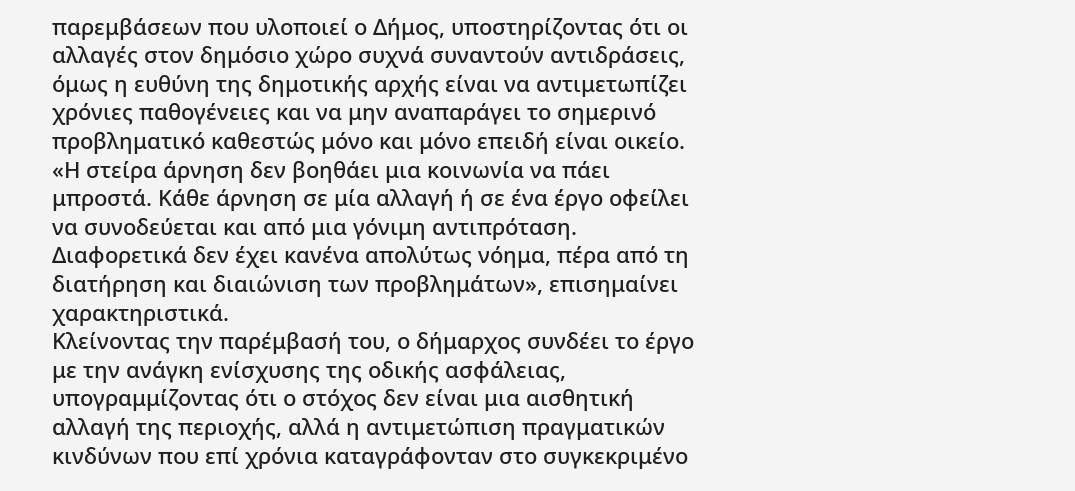παρεμβάσεων που υλοποιεί ο Δήμος, υποστηρίζοντας ότι οι αλλαγές στον δημόσιο χώρο συχνά συναντούν αντιδράσεις, όμως η ευθύνη της δημοτικής αρχής είναι να αντιμετωπίζει χρόνιες παθογένειες και να μην αναπαράγει το σημερινό προβληματικό καθεστώς μόνο και μόνο επειδή είναι οικείο.
«Η στείρα άρνηση δεν βοηθάει μια κοινωνία να πάει μπροστά. Κάθε άρνηση σε μία αλλαγή ή σε ένα έργο οφείλει να συνοδεύεται και από μια γόνιμη αντιπρόταση. Διαφορετικά δεν έχει κανένα απολύτως νόημα, πέρα από τη διατήρηση και διαιώνιση των προβλημάτων», επισημαίνει χαρακτηριστικά.
Κλείνοντας την παρέμβασή του, ο δήμαρχος συνδέει το έργο με την ανάγκη ενίσχυσης της οδικής ασφάλειας, υπογραμμίζοντας ότι ο στόχος δεν είναι μια αισθητική αλλαγή της περιοχής, αλλά η αντιμετώπιση πραγματικών κινδύνων που επί χρόνια καταγράφονταν στο συγκεκριμένο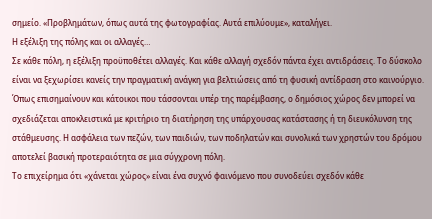σημείο. «Προβλημάτων, όπως αυτά της φωτογραφίας. Αυτά επιλύουμε», καταλήγει.
Η εξέλιξη της πόλης και οι αλλαγές…
Σε κάθε πόλη, η εξέλιξη προϋποθέτει αλλαγές. Και κάθε αλλαγή σχεδόν πάντα έχει αντιδράσεις. Το δύσκολο είναι να ξεχωρίσει κανείς την πραγματική ανάγκη για βελτιώσεις από τη φυσική αντίδραση στο καινούργιο.
Όπως επισημαίνουν και κάτοικοι που τάσσονται υπέρ της παρέμβασης, ο δημόσιος χώρος δεν μπορεί να σχεδιάζεται αποκλειστικά με κριτήριο τη διατήρηση της υπάρχουσας κατάστασης ή τη διευκόλυνση της στάθμευσης. Η ασφάλεια των πεζών, των παιδιών, των ποδηλατών και συνολικά των χρηστών του δρόμου αποτελεί βασική προτεραιότητα σε μια σύγχρονη πόλη.
Το επιχείρημα ότι «χάνεται χώρος» είναι ένα συχνό φαινόμενο που συνοδεύει σχεδόν κάθε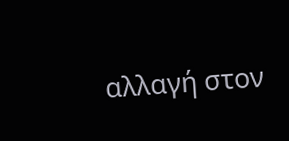αλλαγή στον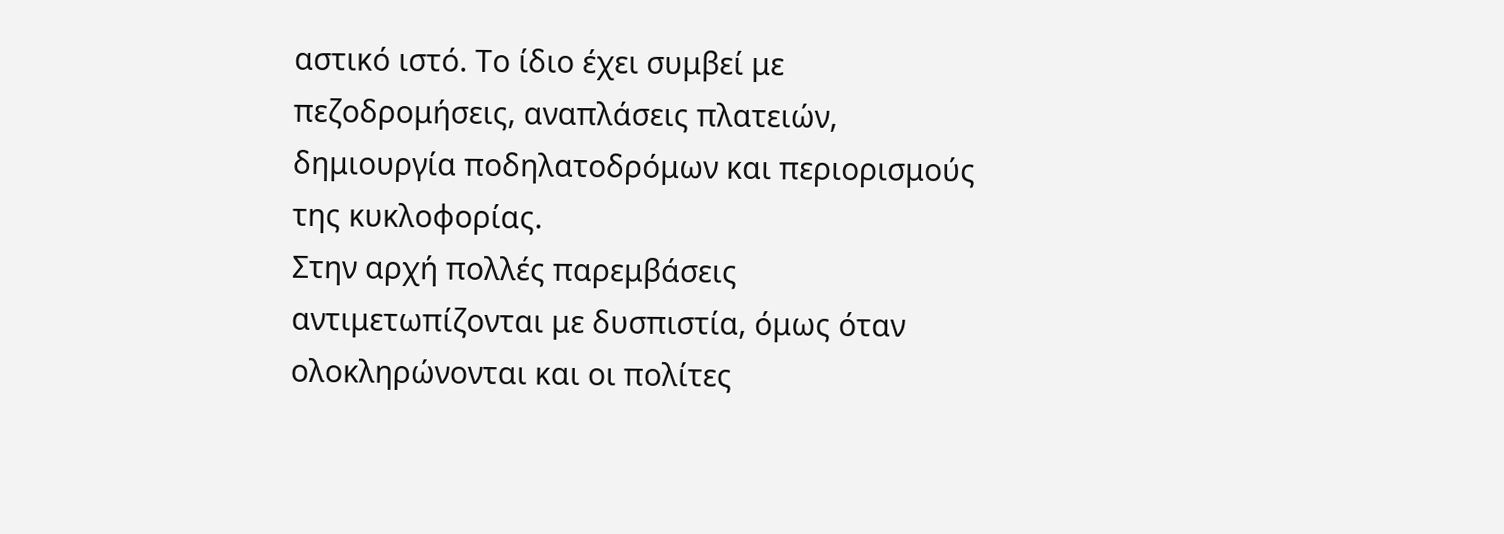αστικό ιστό. Το ίδιο έχει συμβεί με πεζοδρομήσεις, αναπλάσεις πλατειών, δημιουργία ποδηλατοδρόμων και περιορισμούς της κυκλοφορίας.
Στην αρχή πολλές παρεμβάσεις αντιμετωπίζονται με δυσπιστία, όμως όταν ολοκληρώνονται και οι πολίτες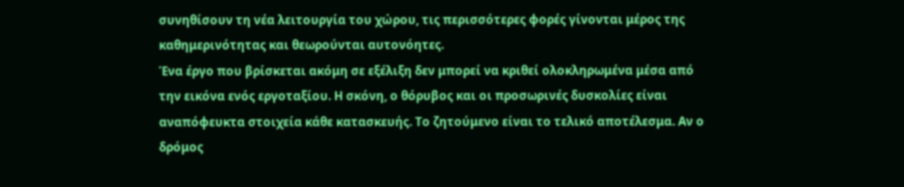συνηθίσουν τη νέα λειτουργία του χώρου, τις περισσότερες φορές γίνονται μέρος της καθημερινότητας και θεωρούνται αυτονόητες.
Ένα έργο που βρίσκεται ακόμη σε εξέλιξη δεν μπορεί να κριθεί ολοκληρωμένα μέσα από την εικόνα ενός εργοταξίου. Η σκόνη, ο θόρυβος και οι προσωρινές δυσκολίες είναι αναπόφευκτα στοιχεία κάθε κατασκευής. Το ζητούμενο είναι το τελικό αποτέλεσμα. Αν ο δρόμος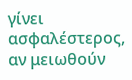γίνει ασφαλέστερος, αν μειωθούν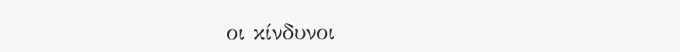οι κίνδυνοι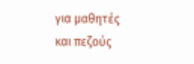για μαθητές και πεζούς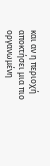και αν η περιοχή αποκτήσει μια πιο οργανωμένη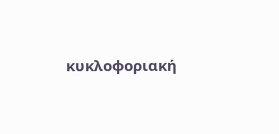κυκλοφοριακή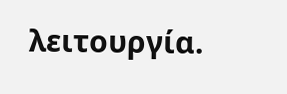λειτουργία.